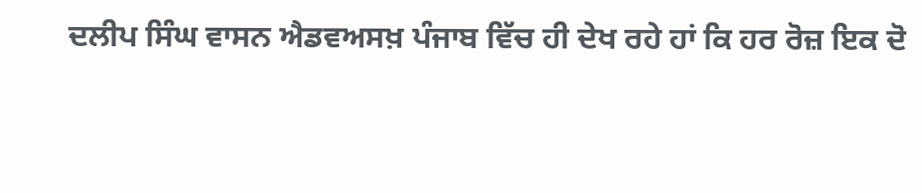ਦਲੀਪ ਸਿੰਘ ਵਾਸਨ ਐਡਵਅਸਖ਼ ਪੰਜਾਬ ਵਿੱਚ ਹੀ ਦੇਖ ਰਹੇ ਹਾਂ ਕਿ ਹਰ ਰੋਜ਼ ਇਕ ਦੋ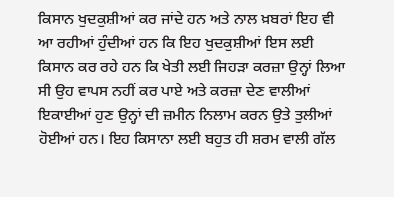ਕਿਸਾਨ ਖੁਦਕੁਸ਼ੀਆਂ ਕਰ ਜਾਂਦੇ ਹਨ ਅਤੇ ਨਾਲ ਖ਼ਬਰਾਂ ਇਹ ਵੀ ਆ ਰਹੀਆਂ ਹੁੰਦੀਆਂ ਹਨ ਕਿ ਇਹ ਖੁਦਕੁਸ਼ੀਆਂ ਇਸ ਲਈ ਕਿਸਾਨ ਕਰ ਰਹੇ ਹਨ ਕਿ ਖੇਤੀ ਲਈ ਜਿਹੜਾ ਕਰਜ਼ਾ ਉਨ੍ਹਾਂ ਲਿਆ ਸੀ ਉਹ ਵਾਪਸ ਨਹੀਂ ਕਰ ਪਾਏ ਅਤੇ ਕਰਜ਼ਾ ਦੇਣ ਵਾਲੀਆਂ ਇਕਾਈਆਂ ਹੁਣ ਉਨ੍ਹਾਂ ਦੀ ਜ਼ਮੀਨ ਨਿਲਾਮ ਕਰਨ ਉਤੇ ਤੁਲੀਆਂ ਹੋਈਆਂ ਹਨ। ਇਹ ਕਿਸਾਨਾ ਲਈ ਬਹੁਤ ਹੀ ਸ਼ਰਮ ਵਾਲੀ ਗੱਲ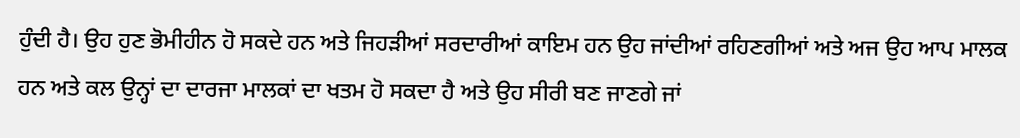ਹੁੰਦੀ ਹੈ। ਉਹ ਹੁਣ ਭੋਮੀਹੀਨ ਹੋ ਸਕਦੇ ਹਨ ਅਤੇ ਜਿਹੜੀਆਂ ਸਰਦਾਰੀਆਂ ਕਾਇਮ ਹਨ ਉਹ ਜਾਂਦੀਆਂ ਰਹਿਣਗੀਆਂ ਅਤੇ ਅਜ ਉਹ ਆਪ ਮਾਲਕ ਹਨ ਅਤੇ ਕਲ ਉਨ੍ਹਾਂ ਦਾ ਦਾਰਜਾ ਮਾਲਕਾਂ ਦਾ ਖਤਮ ਹੋ ਸਕਦਾ ਹੈ ਅਤੇ ਉਹ ਸੀਰੀ ਬਣ ਜਾਣਗੇ ਜਾਂ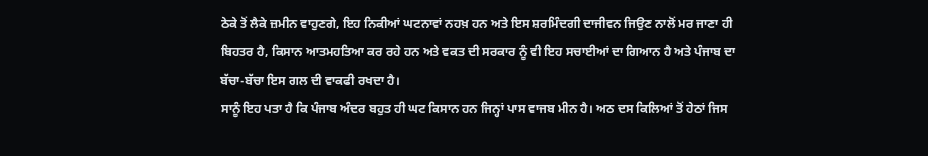ਠੇਕੇ ਤੋਂ ਲੈਕੇ ਜ਼ਮੀਨ ਵਾਹੁਣਗੇ, ਇਹ ਨਿਕੀਆਂ ਘਟਨਾਵਾਂ ਨਹਖ਼ ਹਨ ਅਤੇ ਇਸ ਸ਼ਰਮਿੰਦਗੀ ਦਾਜੀਵਨ ਜਿਉਣ ਨਾਲੋਂ ਮਰ ਜਾਣਾ ਹੀ ਬਿਹਤਰ ਹੈ, ਕਿਸਾਨ ਆਤਮਹਤਿਆ ਕਰ ਰਹੇ ਹਨ ਅਤੇ ਵਕਤ ਦੀ ਸਰਕਾਰ ਨੂੰ ਵੀ ਇਹ ਸਚਾਈਆਂ ਦਾ ਗਿਆਨ ਹੈ ਅਤੇ ਪੰਜਾਬ ਦਾ ਬੱਚਾ-ਬੱਚਾ ਇਸ ਗਲ ਦੀ ਵਾਕਫੀ ਰਖਦਾ ਹੈ।
ਸਾਨੂੰ ਇਹ ਪਤਾ ਹੈ ਕਿ ਪੰਜਾਬ ਅੰਦਰ ਬਹੁਤ ਹੀ ਘਟ ਕਿਸਾਨ ਹਨ ਜਿਨ੍ਹਾਂ ਪਾਸ ਵਾਜਬ ਮੀਨ ਹੈ। ਅਠ ਦਸ ਕਿਲਿਆਂ ਤੋਂ ਹੇਠਾਂ ਜਿਸ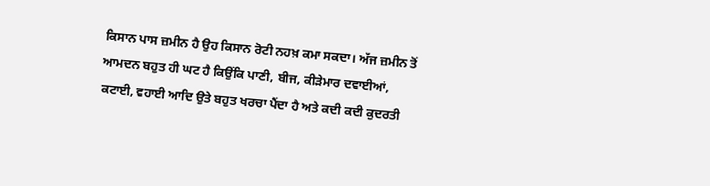ਕਿਸਾਨ ਪਾਸ ਜ਼ਮੀਨ ਹੈ ਉਹ ਕਿਸਾਨ ਰੋਟੀ ਨਹਖ਼ ਕਮਾ ਸਕਦਾ। ਅੱਜ ਜ਼ਮੀਨ ਤੋਂ ਆਮਦਨ ਬਹੁਤ ਹੀ ਘਟ ਹੈ ਕਿਉਂਕਿ ਪਾਣੀ, ਬੀਜ, ਕੀੜੇਮਾਰ ਦਵਾਈਆਂ, ਕਟਾਈ, ਵਹਾਈ ਆਦਿ ਉਤੇ ਬਹੁਤ ਖਰਚਾ ਪੈਂਦਾ ਹੈ ਅਤੇ ਕਦੀ ਕਦੀ ਕੁਦਰਤੀ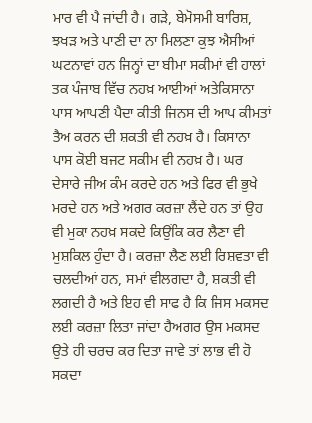ਮਾਰ ਵੀ ਪੈ ਜਾਂਦੀ ਹੈ। ਗੜੇ, ਬੇਮੋਸਮੀ ਬਾਰਿਸ਼, ਝਖੜ ਅਤੇ ਪਾਣੀ ਦਾ ਨਾ ਮਿਲਣਾ ਕੁਝ ਐਸੀਆਂ ਘਟਨਾਵਾਂ ਹਨ ਜਿਨ੍ਹਾਂ ਦਾ ਬੀਮਾ ਸਕੀਮਾਂ ਵੀ ਹਾਲਾਂ ਤਕ ਪੰਜਾਬ ਵਿੱਚ ਨਹਖ਼ ਆਈਆਂ ਅਤੇਕਿਸਾਨਾ ਪਾਸ ਆਪਣੀ ਪੈਦਾ ਕੀਤੀ ਜਿਨਸ ਦੀ ਆਪ ਕੀਮਤਾਂ ਤੈਅ ਕਰਨ ਦੀ ਸ਼ਕਤੀ ਵੀ ਨਹਖ਼ ਹੈ। ਕਿਸਾਨਾ ਪਾਸ ਕੋਈ ਬਜਟ ਸਕੀਮ ਵੀ ਨਹਖ਼ ਹੈ। ਘਰ ਦੇਸਾਰੇ ਜੀਅ ਕੰਮ ਕਰਦੇ ਹਨ ਅਤੇ ਫਿਰ ਵੀ ਭੁਖੇ ਮਰਦੇ ਹਨ ਅਤੇ ਅਗਰ ਕਰਜ਼ਾ ਲੈਂਦੇ ਹਨ ਤਾਂ ਉਹ ਵੀ ਮੁਕਾ ਨਹਖ਼ ਸਕਦੇ ਕਿਉਂਕਿ ਕਰ ਲੈਣਾ ਵੀ ਮੁਸ਼ਕਿਲ ਹੁੰਦਾ ਹੈ। ਕਰਜ਼ਾ ਲੈਣ ਲਈ ਰਿਸ਼ਵਤਾ ਵੀ ਚਲਦੀਆਂ ਹਨ, ਸਮਾਂ ਵੀਲਗਦਾ ਹੈ, ਸ਼ਕਤੀ ਵੀ ਲਗਦੀ ਹੈ ਅਤੇ ਇਹ ਵੀ ਸਾਫ ਹੈ ਕਿ ਜਿਸ ਮਕਸਦ ਲਈ ਕਰਜ਼ਾ ਲਿਤਾ ਜਾਂਦਾ ਹੈਅਗਰ ਉਸ ਮਕਸਦ ਉਤੇ ਹੀ ਚਰਚ ਕਰ ਦਿਤਾ ਜਾਵੇ ਤਾਂ ਲਾਭ ਵੀ ਹੋ ਸਕਦਾ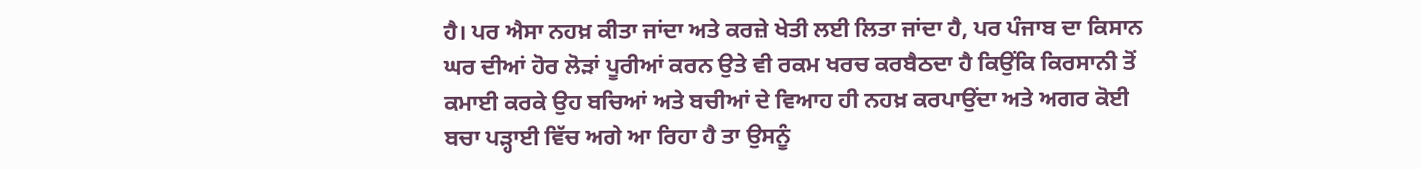ਹੈ। ਪਰ ਐਸਾ ਨਹਖ਼ ਕੀਤਾ ਜਾਂਦਾ ਅਤੇ ਕਰਜ਼ੇ ਖੇਤੀ ਲਈ ਲਿਤਾ ਜਾਂਦਾ ਹੈ, ਪਰ ਪੰਜਾਬ ਦਾ ਕਿਸਾਨ ਘਰ ਦੀਆਂ ਹੋਰ ਲੋੜਾਂ ਪੂਰੀਆਂ ਕਰਨ ਉਤੇ ਵੀ ਰਕਮ ਖਰਚ ਕਰਬੈਠਦਾ ਹੈ ਕਿਉਂਕਿ ਕਿਰਸਾਨੀ ਤੋਂ ਕਮਾਈ ਕਰਕੇ ਉਹ ਬਚਿਆਂ ਅਤੇ ਬਚੀਆਂ ਦੇ ਵਿਆਹ ਹੀ ਨਹਖ਼ ਕਰਪਾਉਂਦਾ ਅਤੇ ਅਗਰ ਕੋਈ ਬਚਾ ਪੜ੍ਹਾਈ ਵਿੱਚ ਅਗੇ ਆ ਰਿਹਾ ਹੈ ਤਾ ਉਸਨੂੰ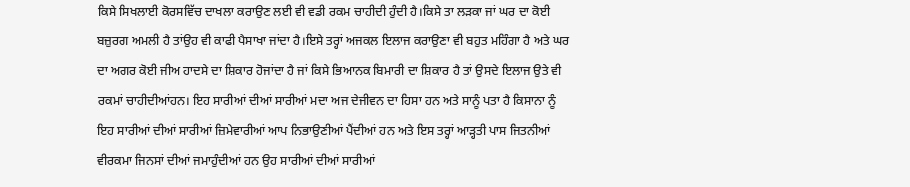ਕਿਸੇ ਸਿਖਲਾਈ ਕੋਰਸਵਿੱਚ ਦਾਖਲਾ ਕਰਾਉਣ ਲਈ ਵੀ ਵਡੀ ਰਕਮ ਚਾਹੀਦੀ ਹੁੰਦੀ ਹੈ।ਕਿਸੇ ਤਾ ਲੜਕਾ ਜਾਂ ਘਰ ਦਾ ਕੋਈ ਬਜ਼ੁਰਗ ਅਮਲੀ ਹੈ ਤਾਂਉਹ ਵੀ ਕਾਫੀ ਪੈਸਾਖਾ ਜਾਂਦਾ ਹੈ।ਇਸੇ ਤਰ੍ਹਾਂ ਅਜਕਲ ਇਲਾਜ ਕਰਾਉਣਾ ਵੀ ਬਹੁਤ ਮਹਿੰਗਾ ਹੈ ਅਤੇ ਘਰ ਦਾ ਅਗਰ ਕੋਈ ਜੀਅ ਹਾਦਸੇ ਦਾ ਸ਼ਿਕਾਰ ਹੋਜਾਂਦਾ ਹੈ ਜਾਂ ਕਿਸੇ ਭਿਆਨਕ ਬਿਮਾਰੀ ਦਾ ਸ਼ਿਕਾਰ ਹੈ ਤਾਂ ਉਸਦੇ ਇਲਾਜ ਉਤੇ ਵੀ ਰਕਮਾਂ ਚਾਹੀਦੀਆਂਹਨ। ਇਹ ਸਾਰੀਆਂ ਦੀਆਂ ਸਾਰੀਆਂ ਮਦਾ ਅਜ ਦੇਜੀਵਨ ਦਾ ਹਿਸਾ ਹਨ ਅਤੇ ਸਾਨੂੰ ਪਤਾ ਹੈ ਕਿਸਾਨਾ ਨੂੰ ਇਹ ਸਾਰੀਆਂ ਦੀਆਂ ਸਾਰੀਆਂ ਜ਼ਿਮੇਵਾਰੀਆਂ ਆਪ ਨਿਭਾਉਣੀਆਂ ਪੈਂਦੀਆਂ ਹਨ ਅਤੇ ਇਸ ਤਰ੍ਹਾਂ ਆੜ੍ਹਤੀ ਪਾਸ ਜਿਤਨੀਆਂ ਵੀਰਕਮਾ ਜਿਨਸਾਂ ਦੀਆਂ ਜਮਾਹੁੰਦੀਆਂ ਹਨ ਉਹ ਸਾਰੀਆਂ ਦੀਆਂ ਸਾਰੀਆਂ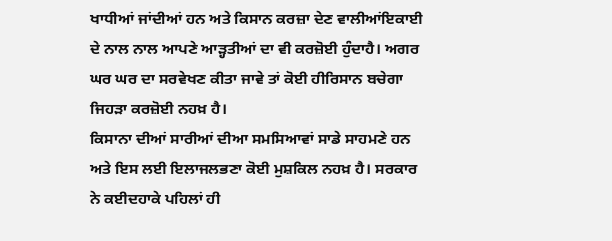ਖਾਧੀਆਂ ਜਾਂਦੀਆਂ ਹਨ ਅਤੇ ਕਿਸਾਨ ਕਰਜ਼ਾ ਦੇਣ ਵਾਲੀਆਂਇਕਾਈ ਦੇ ਨਾਲ ਨਾਲ ਆਪਣੇ ਆੜ੍ਹਤੀਆਂ ਦਾ ਵੀ ਕਰਜ਼ੋਈ ਹੁੰਦਾਹੈ। ਅਗਰ ਘਰ ਘਰ ਦਾ ਸਰਵੇਖਣ ਕੀਤਾ ਜਾਵੇ ਤਾਂ ਕੋਈ ਹੀਰਿਸਾਨ ਬਚੇਗਾ ਜਿਹੜਾ ਕਰਜ਼ੋਈ ਨਹਖ਼ ਹੈ।
ਕਿਸਾਨਾ ਦੀਆਂ ਸਾਰੀਆਂ ਦੀਆ ਸਮਸਿਆਵਾਂ ਸਾਡੇ ਸਾਹਮਣੇ ਹਨ ਅਤੇ ਇਸ ਲਈ ਇਲਾਜਲਭਣਾ ਕੋਈ ਮੁਸ਼ਕਿਲ ਨਹਖ਼ ਹੈ। ਸਰਕਾਰ ਨੇ ਕਈਦਹਾਕੇ ਪਹਿਲਾਂ ਹੀ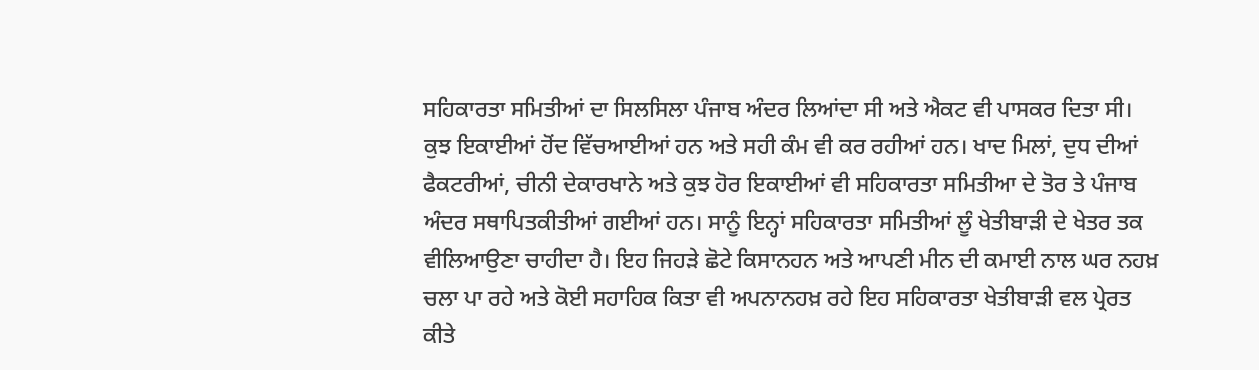ਸਹਿਕਾਰਤਾ ਸਮਿਤੀਆਂ ਦਾ ਸਿਲਸਿਲਾ ਪੰਜਾਬ ਅੰਦਰ ਲਿਆਂਦਾ ਸੀ ਅਤੇ ਐਕਟ ਵੀ ਪਾਸਕਰ ਦਿਤਾ ਸੀ। ਕੁਝ ਇਕਾਈਆਂ ਹੋਂਦ ਵਿੱਚਆਈਆਂ ਹਨ ਅਤੇ ਸਹੀ ਕੰਮ ਵੀ ਕਰ ਰਹੀਆਂ ਹਨ। ਖਾਦ ਮਿਲਾਂ, ਦੁਧ ਦੀਆਂ ਫੈਕਟਰੀਆਂ, ਚੀਨੀ ਦੇਕਾਰਖਾਨੇ ਅਤੇ ਕੁਝ ਹੋਰ ਇਕਾਈਆਂ ਵੀ ਸਹਿਕਾਰਤਾ ਸਮਿਤੀਆ ਦੇ ਤੋਰ ਤੇ ਪੰਜਾਬ ਅੰਦਰ ਸਥਾਪਿਤਕੀਤੀਆਂ ਗਈਆਂ ਹਨ। ਸਾਨੂੰ ਇਨ੍ਹਾਂ ਸਹਿਕਾਰਤਾ ਸਮਿਤੀਆਂ ਲੂੰ ਖੇਤੀਬਾੜੀ ਦੇ ਖੇਤਰ ਤਕ ਵੀਲਿਆਉਣਾ ਚਾਹੀਦਾ ਹੈ। ਇਹ ਜਿਹੜੇ ਛੋਟੇ ਕਿਸਾਨਹਨ ਅਤੇ ਆਪਣੀ ਮੀਨ ਦੀ ਕਮਾਈ ਨਾਲ ਘਰ ਨਹਖ਼ ਚਲਾ ਪਾ ਰਹੇ ਅਤੇ ਕੋਈ ਸਹਾਹਿਕ ਕਿਤਾ ਵੀ ਅਪਨਾਨਹਖ਼ ਰਹੇ ਇਹ ਸਹਿਕਾਰਤਾ ਖੇਤੀਬਾੜੀ ਵਲ ਪ੍ਰੇਰਤ ਕੀਤੇ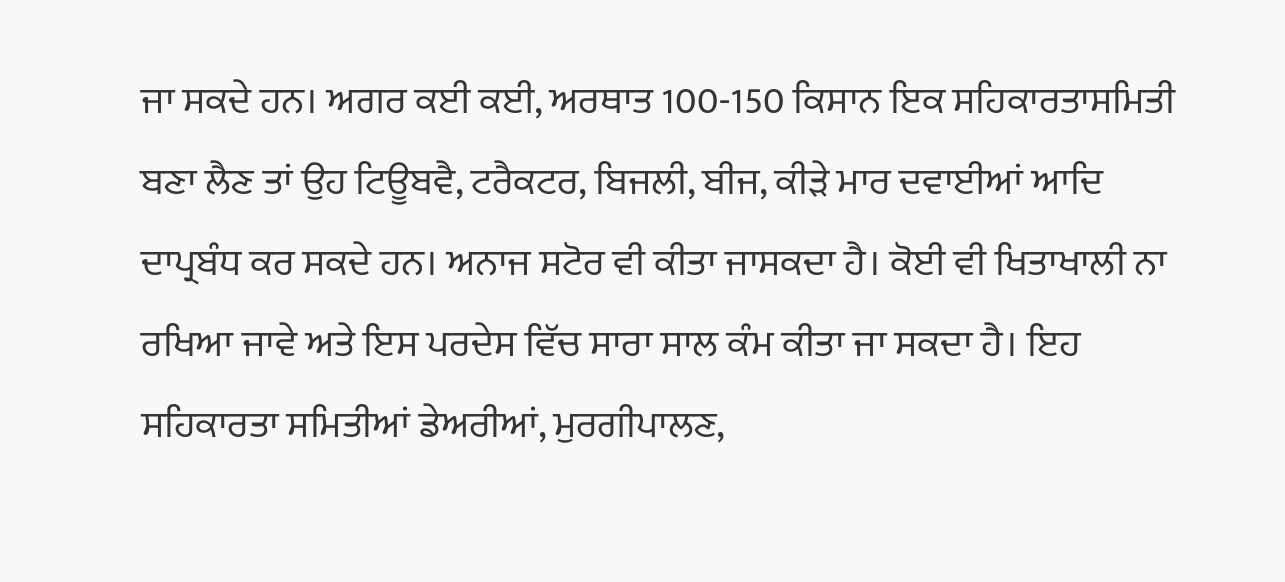ਜਾ ਸਕਦੇ ਹਨ। ਅਗਰ ਕਈ ਕਈ, ਅਰਥਾਤ 100-150 ਕਿਸਾਨ ਇਕ ਸਹਿਕਾਰਤਾਸਮਿਤੀ ਬਣਾ ਲੈਣ ਤਾਂ ਉਹ ਟਿਊਬਵੈ, ਟਰੈਕਟਰ, ਬਿਜਲੀ, ਬੀਜ, ਕੀੜੇ ਮਾਰ ਦਵਾਈਆਂ ਆਦਿ ਦਾਪ੍ਰਬੰਧ ਕਰ ਸਕਦੇ ਹਨ। ਅਨਾਜ ਸਟੋਰ ਵੀ ਕੀਤਾ ਜਾਸਕਦਾ ਹੈ। ਕੋਈ ਵੀ ਖਿਤਾਖਾਲੀ ਨਾ ਰਖਿਆ ਜਾਵੇ ਅਤੇ ਇਸ ਪਰਦੇਸ ਵਿੱਚ ਸਾਰਾ ਸਾਲ ਕੰਮ ਕੀਤਾ ਜਾ ਸਕਦਾ ਹੈ। ਇਹ ਸਹਿਕਾਰਤਾ ਸਮਿਤੀਆਂ ਡੇਅਰੀਆਂ, ਮੁਰਗੀਪਾਲਣ,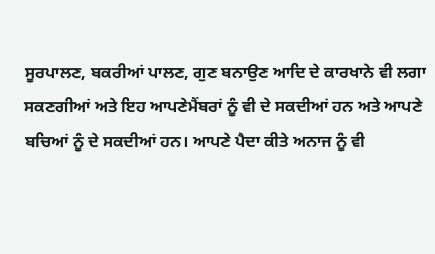ਸੂਰਪਾਲਣ, ਬਕਰੀਆਂ ਪਾਲਣ, ਗੁਣ ਬਨਾਉਣ ਆਦਿ ਦੇ ਕਾਰਖਾਨੇ ਵੀ ਲਗਾ ਸਕਣਗੀਆਂ ਅਤੇ ਇਹ ਆਪਣੇਮੈਂਬਰਾਂ ਨੂੰ ਵੀ ਦੇ ਸਕਦੀਆਂ ਹਨ ਅਤੇ ਆਪਣੇ ਬਚਿਆਂ ਨੂੰ ਦੇ ਸਕਦੀਆਂ ਹਨ। ਆਪਣੇ ਪੈਦਾ ਕੀਤੇ ਅਨਾਜ ਨੂੰ ਵੀ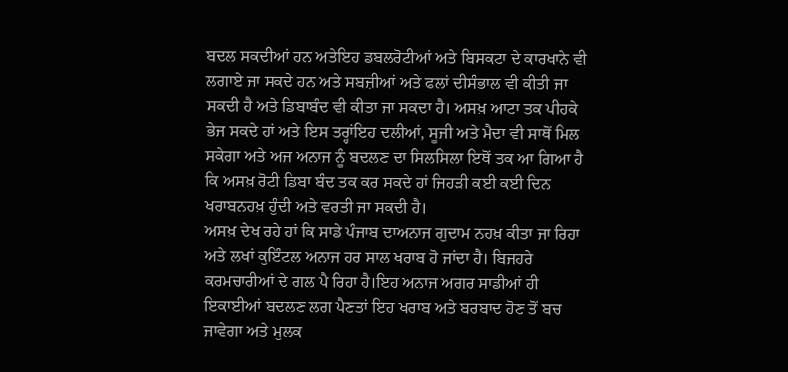ਬਦਲ ਸਕਦੀਆਂ ਹਨ ਅਤੇਇਹ ਡਬਲਰੋਟੀਆਂ ਅਤੇ ਬਿਸਕਟਾ ਦੇ ਕਾਰਖਾਨੇ ਵੀ ਲਗਾਏ ਜਾ ਸਕਦੇ ਹਨ ਅਤੇ ਸਬਜ਼ੀਆਂ ਅਤੇ ਫਲਾਂ ਦੀਸੰਭਾਲ ਵੀ ਕੀਤੀ ਜਾ ਸਕਦੀ ਹੈ ਅਤੇ ਡਿਬਾਬੰਦ ਵੀ ਕੀਤਾ ਜਾ ਸਕਦਾ ਹੈ। ਅਸਖ਼ ਆਟਾ ਤਕ ਪੀਹਕੇ ਭੇਜ ਸਕਦੇ ਹਾਂ ਅਤੇ ਇਸ ਤਰ੍ਹਾਂਇਹ ਦਲੀਆਂ, ਸੂਜੀ ਅਤੇ ਮੈਦਾ ਵੀ ਸਾਥੋਂ ਮਿਲ ਸਕੇਗਾ ਅਤੇ ਅਜ ਅਨਾਜ ਨੂੰ ਬਦਲਣ ਦਾ ਸਿਲਸਿਲਾ ਇਥੋਂ ਤਕ ਆ ਗਿਆ ਹੈ ਕਿ ਅਸਖ਼ ਰੋਟੀ ਡਿਬਾ ਬੰਦ ਤਕ ਕਰ ਸਕਦੇ ਹਾਂ ਜਿਹੜੀ ਕਈ ਕਈ ਦਿਨ ਖਰਾਬਨਹਖ਼ ਹੁੰਦੀ ਅਤੇ ਵਰਤੀ ਜਾ ਸਕਦੀ ਹੈ।
ਅਸਖ਼ ਦੇਖ ਰਹੇ ਹਾਂ ਕਿ ਸਾਡੇ ਪੰਜਾਬ ਦਾਅਨਾਜ ਗੁਦਾਮ ਨਹਖ਼ ਕੀਤਾ ਜਾ ਰਿਹਾ ਅਤੇ ਲਖਾਂ ਕੁਇੰਟਲ ਅਨਾਜ ਹਰ ਸਾਲ ਖਰਾਬ ਹੋ ਜਾਂਦਾ ਹੈ। ਬਿਜਹਰੇ ਕਰਮਚਾਰੀਆਂ ਦੇ ਗਲ ਪੈ ਰਿਹਾ ਹੈ।ਇਹ ਅਨਾਜ ਅਗਰ ਸਾਡੀਆਂ ਹੀ ਇਕਾਈਆਂ ਬਦਲਣ ਲਗ ਪੈਣਤਾਂ ਇਹ ਖਰਾਬ ਅਤੇ ਬਰਬਾਦ ਹੋਣ ਤੋਂ ਬਚ ਜਾਵੇਗਾ ਅਤੇ ਮੁਲਕ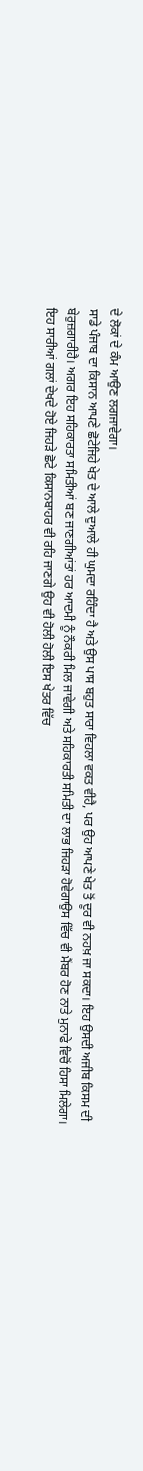ਦੇ ਲੋਕਾਂ ਦੇ ਕੰਮ ਆਉਣ ਲਗਜਾਵੇਗਾ।
ਸਾਡੇ ਪੰਜਾਬ ਦਾ ਕਿਸਾਨ ਆਪਣੇ ਛੋਟੇਜਿਹੇ ਖੇਤ ਦੇ ਆਲੇ ਦੁਆਲੇ ਹੀ ਘੁਮਦਾ ਰਹਿੰਦਾ ਹੈ ਅਤੇ ਉਸ ਪਾਸ ਬਹੁਤ ਸਾਰਾ ਵਿਹਲਾ ਵਕਤ ਵੀਹੈ, ਪਰ ਉਹ ਆਪਣੇ ਖੇਤ ਤੋਂ ਦੂਰ ਵੀ ਨਹਖ਼ ਜਾ ਸਕਦਾ। ਇਹ ਉਸਦੀ ਅਜੀਬ ਕਿਸਮ ਦੀ ਬੇਰੁਜ਼ਗਾਰੀਹੈ। ਅਗਰ ਇਹ ਸਹਿਕਾਰਤਾ ਸਮਿਤੀਆਂ ਬਣ ਜਾਣਗੀਆਂਤਾਂ ਹਰ ਆਦਮੀ ਨੂੰ ਨੌਕਰੀ ਮਿਲ ਜਾਵੇਗੀ ਅਤੇ ਸਹਿਕਾਰਤੀ ਸਮਿਤੀ ਦਾ ਲਾਭ ਜਿਹੜਾ ਹੋਵੇਗਾਉਸ ਵਿੱਚ ਵੀ ਮੈਂਬਰ ਹੋਣ ਨਾਤੇ ਮੁਨਾਫੇ ਵਿਚੋਂ ਹਿਸਾ ਮਿਲੇਗਾ। ਇਹ ਸਾਰੀਆਂ ਗਲਾਂ ਦੇਖਦੇ ਹੋਏ ਜਿਹੜੇ ਛੋਟੇ ਕਿਸਾਨਬਾਹਰ ਵੀ ਰਹਿ ਜਾਣਗੇ ਉਹ ਵੀ ਹੋਲੀ ਹੋਲੀ ਇਸ ਖੇਤਰ ਵਿੱਚ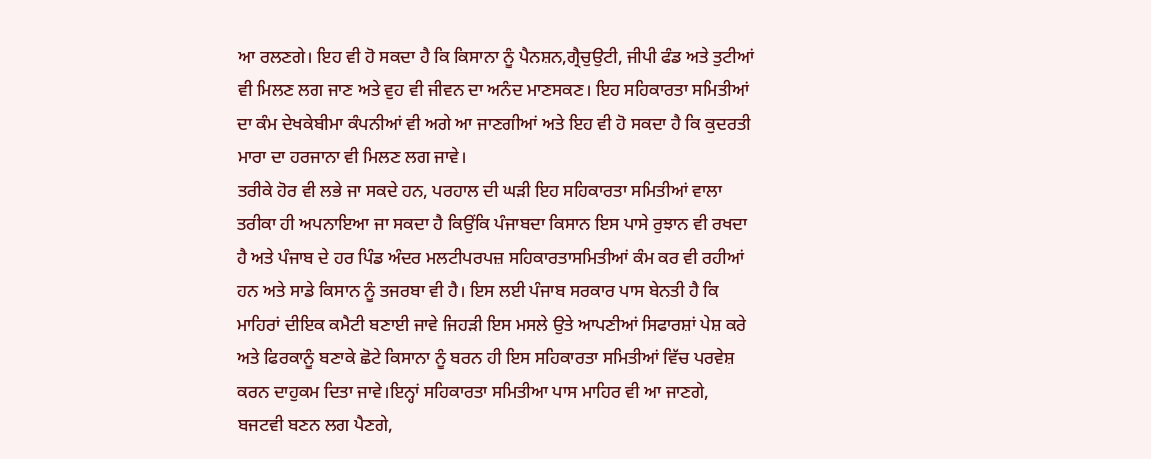ਆ ਰਲਣਗੇ। ਇਹ ਵੀ ਹੋ ਸਕਦਾ ਹੈ ਕਿ ਕਿਸਾਨਾ ਨੂੰ ਪੈਨਸ਼ਨ,ਗ੍ਰੈਚੁਉਟੀ, ਜੀਪੀ ਫੰਡ ਅਤੇ ਤੁਟੀਆਂ ਵੀ ਮਿਲਣ ਲਗ ਜਾਣ ਅਤੇ ਵੁਹ ਵੀ ਜੀਵਨ ਦਾ ਅਨੰਦ ਮਾਣਸਕਣ। ਇਹ ਸਹਿਕਾਰਤਾ ਸਮਿਤੀਆਂ ਦਾ ਕੰਮ ਦੇਖਕੇਬੀਮਾ ਕੰਪਨੀਆਂ ਵੀ ਅਗੇ ਆ ਜਾਣਗੀਆਂ ਅਤੇ ਇਹ ਵੀ ਹੋ ਸਕਦਾ ਹੈ ਕਿ ਕੁਦਰਤੀ ਮਾਰਾ ਦਾ ਹਰਜਾਨਾ ਵੀ ਮਿਲਣ ਲਗ ਜਾਵੇ।
ਤਰੀਕੇ ਹੋਰ ਵੀ ਲਭੇ ਜਾ ਸਕਦੇ ਹਨ, ਪਰਹਾਲ ਦੀ ਘੜੀ ਇਹ ਸਹਿਕਾਰਤਾ ਸਮਿਤੀਆਂ ਵਾਲਾ ਤਰੀਕਾ ਹੀ ਅਪਨਾਇਆ ਜਾ ਸਕਦਾ ਹੈ ਕਿਉਂਕਿ ਪੰਜਾਬਦਾ ਕਿਸਾਨ ਇਸ ਪਾਸੇ ਰੁਝਾਨ ਵੀ ਰਖਦਾ ਹੈ ਅਤੇ ਪੰਜਾਬ ਦੇ ਹਰ ਪਿੰਡ ਅੰਦਰ ਮਲਟੀਪਰਪਜ਼ ਸਹਿਕਾਰਤਾਸਮਿਤੀਆਂ ਕੰਮ ਕਰ ਵੀ ਰਹੀਆਂ ਹਨ ਅਤੇ ਸਾਡੇ ਕਿਸਾਨ ਨੂੰ ਤਜਰਬਾ ਵੀ ਹੈ। ਇਸ ਲਈ ਪੰਜਾਬ ਸਰਕਾਰ ਪਾਸ ਬੇਨਤੀ ਹੈ ਕਿ ਮਾਹਿਰਾਂ ਦੀਇਕ ਕਮੈਟੀ ਬਣਾਈ ਜਾਵੇ ਜਿਹੜੀ ਇਸ ਮਸਲੇ ਉਤੇ ਆਪਣੀਆਂ ਸਿਫਾਰਸ਼ਾਂ ਪੇਸ਼ ਕਰੇ ਅਤੇ ਫਿਰਕਾਨੂੰ ਬਣਾਕੇ ਛੋਟੇ ਕਿਸਾਨਾ ਨੂੰ ਬਰਨ ਹੀ ਇਸ ਸਹਿਕਾਰਤਾ ਸਮਿਤੀਆਂ ਵਿੱਚ ਪਰਵੇਸ਼ ਕਰਨ ਦਾਹੁਕਮ ਦਿਤਾ ਜਾਵੇ।ਇਨ੍ਹਾਂ ਸਹਿਕਾਰਤਾ ਸਮਿਤੀਆ ਪਾਸ ਮਾਹਿਰ ਵੀ ਆ ਜਾਣਗੇ, ਬਜਟਵੀ ਬਣਨ ਲਗ ਪੈਣਗੇ,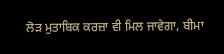ਲੋੜ ਮੁਤਾਬਿਕ ਕਰਜ਼ਾ ਵੀ ਮਿਲ ਜਾਵੇਗਾ, ਬੀਮਾ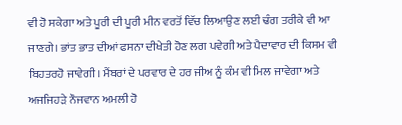ਵੀ ਹੋ ਸਕੇਗਾ ਅਤੇ ਪੂਰੀ ਦੀ ਪੂਰੀ ਮੀਨ ਵਰਤੋਂ ਵਿੱਚ ਲਿਆਉਣ ਲਈ ਢੰਗ ਤਰੀਕੇ ਵੀ ਆ ਜਾਣਗੇ। ਭਾਂਤ ਭਾਤ ਦੀਆਂ ਫਸਨਾ ਦੀਖੇਤੀ ਹੋਣ ਲਗ ਪਵੇਗੀ ਅਤੇ ਪੈਦਾਵਾਰ ਦੀ ਕਿਸਮ ਵੀ ਬਿਹਤਰਹੋ ਜਾਵੇਗੀ। ਮੈਂਬਰਾਂ ਦੇ ਪਰਵਾਰ ਦੇ ਹਰ ਜੀਅ ਨੂੰ ਕੰਮ ਵੀ ਮਿਲ ਜਾਵੇਗਾ ਅਤੇ ਅਜਜਿਹੜੇ ਨੌਜਵਾਨ ਅਮਲੀ ਹੋ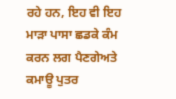ਰਹੇ ਹਨ, ਇਹ ਵੀ ਇਹ ਮਾੜਾ ਪਾਸਾ ਛਡਕੇ ਕੰਮ ਕਰਨ ਲਗ ਪੈਣਗੇਅਤੇ ਕਮਾਊ ਪੁਤਰ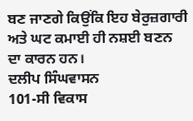ਬਣ ਜਾਣਗੇ ਕਿਉਂਕਿ ਇਹ ਬੇਰੁਜ਼ਗਾਰੀ ਅਤੇ ਘਟ ਕਮਾਈ ਹੀ ਨਸ਼ਈ ਬਣਨ ਦਾ ਕਾਰਨ ਹਨ।
ਦਲੀਪ ਸਿੰਘਵਾਸਨ
101-ਸੀ ਵਿਕਾਸ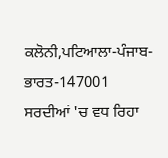ਕਲੋਨੀ,ਪਟਿਆਲਾ-ਪੰਜਾਬ-ਭਾਰਤ-147001
ਸਰਦੀਆਂ 'ਚ ਵਧ ਰਿਹਾ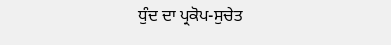ਧੁੰਦ ਦਾ ਪ੍ਰਕੋਪ-ਸੁਚੇਤ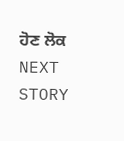ਹੋਣ ਲੋਕ
NEXT STORY